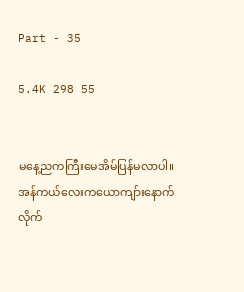Part - 35

5.4K 298 55


မနေ့ညကကြီးမေအိမ်ပြန်မလာပါ။
အန်ကယ်လေးကယောကျာ်းနောက်လိုက်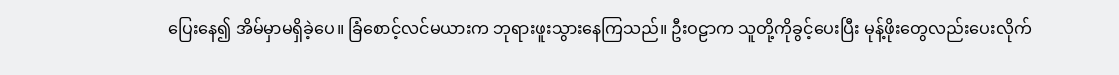ပြေးနေ၍ အိမ်မှာမရှိခဲ့ပေ။ ခြံစောင့်လင်မယားက ဘုရားဖူးသွားနေကြသည်။ ဦးဝဠာက သူတို့ကိုခွင့်ပေးပြီး မုန့်ဖိုးတွေလည်းပေးလိုက်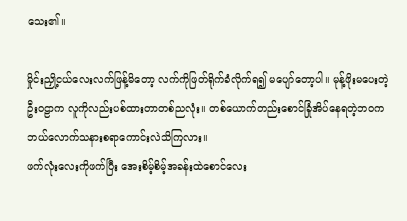သေး၏။

မှိုင်းညှို့ငယ်လေးလက်ဖြန့်မိတော့ လက်ကိုဖြတ်ရိုက်ခံလိုက်ရ၍ မပျော်တော့ပါ။ မုန့်ဖိုးမပေးတဲ့ဦးဝဠာက လူကိုလည်းပစ်ထားတာတစ်ညလုံး။ တစ်ယောက်တည်းစောင်ခြုံအိပ်နေရတဲ့ဘဝက ဘယ်လောက်သနားစရာကောင်းလဲသိကြလား။
ဖက်လုံးလေးကိုဖက်ပြီး အေးစိမ့်စိမ့်အခန်းထဲစောင်လေး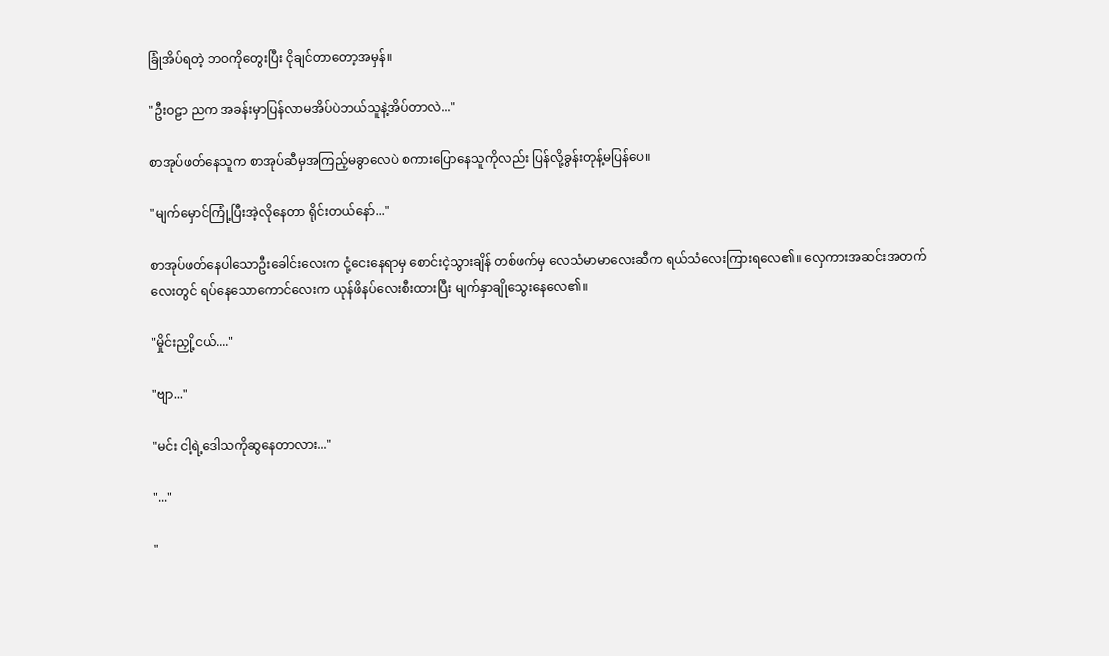ခြုံအိပ်ရတဲ့ ဘဝကိုတွေးပြီး ငိုချင်တာတော့အမှန်။

"ဦးဝဠာ ညက အခန်းမှာပြန်လာမအိပ်ပဲဘယ်သူနဲ့အိပ်တာလဲ..."

စာအုပ်ဖတ်နေသူက စာအုပ်ဆီမှအကြည့်မခွာလေပဲ စကားပြောနေသူကိုလည်း ပြန်လို့ခွန်းတုန့်မပြန်ပေ။

"မျက်မှောင်ကြုံ့ပြီးအဲ့လိုနေတာ ရိုင်းတယ်နော်..."

စာအုပ်ဖတ်နေပါသောဦးခေါင်းလေးက ငုံ့ငေးနေရာမှ စောင်းငဲ့သွားချိန် တစ်ဖက်မှ လေသံမာမာလေးဆီက ရယ်သံလေးကြားရလေ၏။ လှေကားအဆင်းအတက်လေးတွင် ရပ်နေသောကောင်လေးက ယုန်ဖိနပ်လေးစီးထားပြီး မျက်နှာချိုသွေးနေလေ၏။

"မှိုင်းညှို့ငယ်...."

"ဗျာ..."

"မင်း ငါ့ရဲ့ဒေါသကိုဆွနေတာလား..."

"..."

"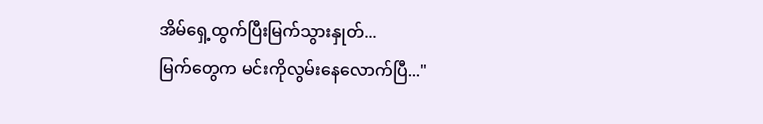အိမ်ရှေ့ထွက်ပြီးမြက်သွားနှုတ်...
မြက်တွေက မင်းကိုလွမ်းနေလောက်ပြီ..."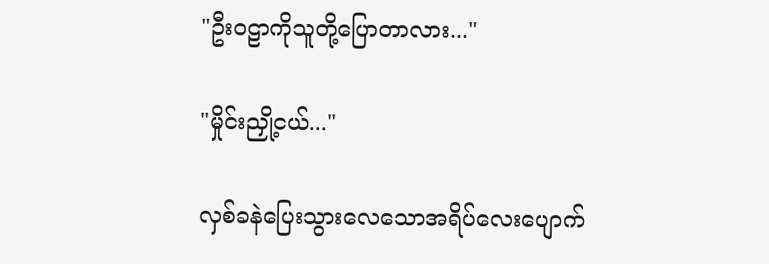"ဦးဝဠာကိုသူတို့ပြောတာလား..."

"မှိုင်းညှို့ငယ်..."

လှစ်ခနဲပြေးသွားလေသောအရိပ်လေးပျောက်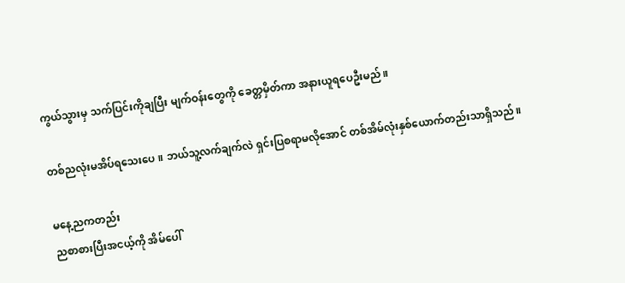ကွယ်သွားမှ သက်ပြင်းကိုချပြီး မျက်ဝန်းတွေကို ခေတ္တမှိတ်ကာ အနားယူရပေဦးမည်။

တစ်ညလုံးမအိပ်ရသေးပေ။ ဘယ်သူ့လက်ချက်လဲ ရှင်းပြစရာမလိုအောင် တစ်အိမ်လုံးနှစ်ယောက်တည်းသာရှိသည်။

မနေ့ညကတည်း
ညစာစားပြီးအငယ့်ကို အိမ်ပေါ်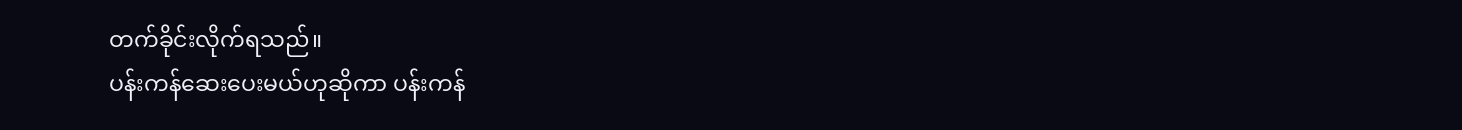တက်ခိုင်းလိုက်ရသည်။
ပန်းကန်ဆေးပေးမယ်ဟုဆိုကာ ပန်းကန်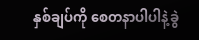နှစ်ချပ်ကို စေတနာပါပါနဲ့ခွဲ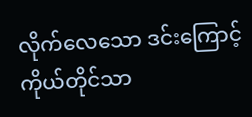လိုက်လေသော ဒင်းကြောင့် ကိုယ်တိုင်သာ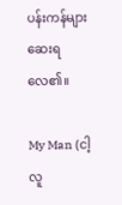ပန်းကန်များဆေးရလေ၏။

My Man (ငါ့လူ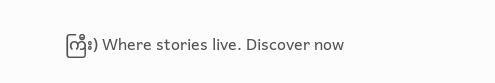ကြီး) Where stories live. Discover now